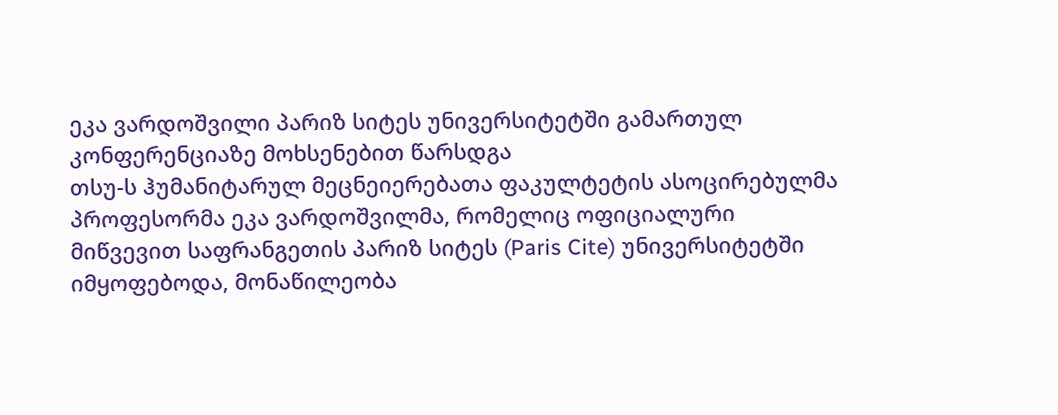ეკა ვარდოშვილი პარიზ სიტეს უნივერსიტეტში გამართულ კონფერენციაზე მოხსენებით წარსდგა
თსუ-ს ჰუმანიტარულ მეცნეიერებათა ფაკულტეტის ასოცირებულმა პროფესორმა ეკა ვარდოშვილმა, რომელიც ოფიციალური მიწვევით საფრანგეთის პარიზ სიტეს (Paris Cite) უნივერსიტეტში იმყოფებოდა, მონაწილეობა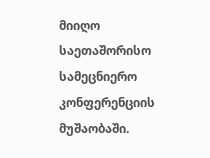მიიღო საეთაშორისო სამეცნიერო კონფერენციის მუშაობაში.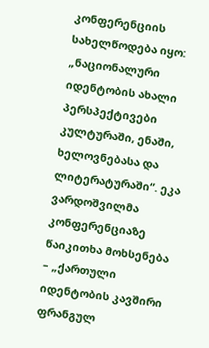კონფერენციის სახელწოდება იყო: „ნაციონალური იდენტობის ახალი პერსპექტივები კულტურაში, ენაში, ხელოვნებასა და ლიტერატურაში“. ეკა ვარდოშვილმა კონფერენციაზე წაიკითხა მოხსენება – „ქართული იდენტობის კავშირი ფრანგულ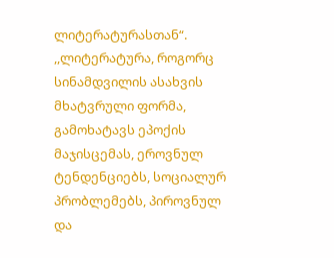ლიტერატურასთან“.
,,ლიტერატურა, როგორც სინამდვილის ასახვის მხატვრული ფორმა, გამოხატავს ეპოქის მაჯისცემას, ეროვნულ ტენდენციებს, სოციალურ პრობლემებს, პიროვნულ და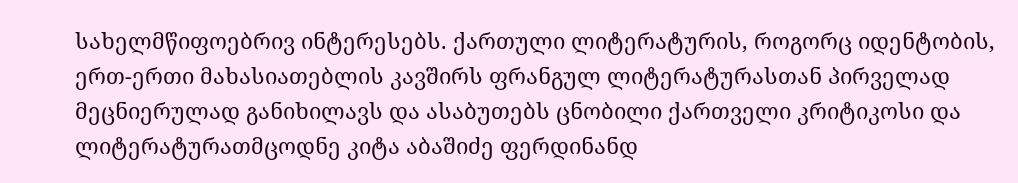სახელმწიფოებრივ ინტერესებს. ქართული ლიტერატურის, როგორც იდენტობის, ერთ-ერთი მახასიათებლის კავშირს ფრანგულ ლიტერატურასთან პირველად მეცნიერულად განიხილავს და ასაბუთებს ცნობილი ქართველი კრიტიკოსი და ლიტერატურათმცოდნე კიტა აბაშიძე ფერდინანდ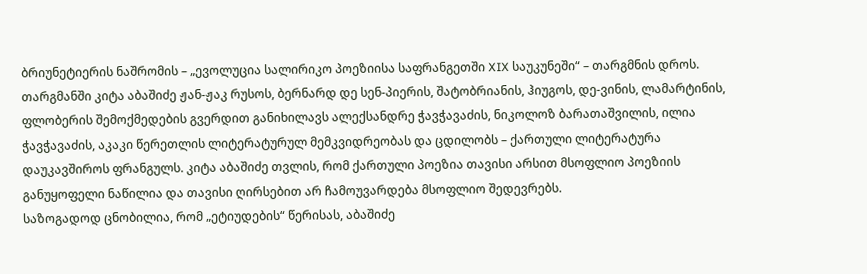ბრიუნეტიერის ნაშრომის – „ევოლუცია სალირიკო პოეზიისა საფრანგეთში XIX საუკუნეში“ – თარგმნის დროს. თარგმანში კიტა აბაშიძე ჟან-ჟაკ რუსოს, ბერნარდ დე სენ-პიერის, შატობრიანის, ჰიუგოს, დე-ვინის, ლამარტინის, ფლობერის შემოქმედების გვერდით განიხილავს ალექსანდრე ჭავჭავაძის, ნიკოლოზ ბარათაშვილის, ილია ჭავჭავაძის, აკაკი წერეთლის ლიტერატურულ მემკვიდრეობას და ცდილობს – ქართული ლიტერატურა დაუკავშიროს ფრანგულს. კიტა აბაშიძე თვლის, რომ ქართული პოეზია თავისი არსით მსოფლიო პოეზიის განუყოფელი ნაწილია და თავისი ღირსებით არ ჩამოუვარდება მსოფლიო შედევრებს.
საზოგადოდ ცნობილია, რომ „ეტიუდების“ წერისას, აბაშიძე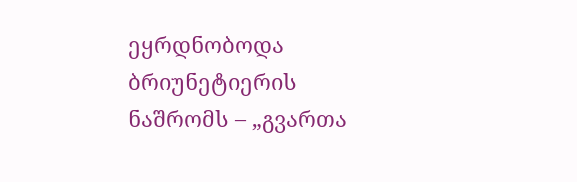ეყრდნობოდა ბრიუნეტიერის ნაშრომს – „გვართა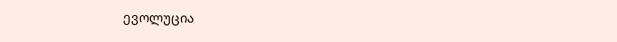ევოლუცია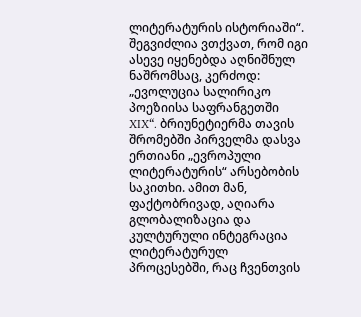ლიტერატურის ისტორიაში“. შეგვიძლია ვთქვათ, რომ იგი ასევე იყენებდა აღნიშნულ ნაშრომსაც, კერძოდ: „ევოლუცია სალირიკო პოეზიისა საფრანგეთში XIX“. ბრიუნეტიერმა თავის შრომებში პირველმა დასვა ერთიანი „ევროპული ლიტერატურის“ არსებობის საკითხი. ამით მან, ფაქტობრივად, აღიარა გლობალიზაცია და კულტურული ინტეგრაცია ლიტერატურულ პროცესებში, რაც ჩვენთვის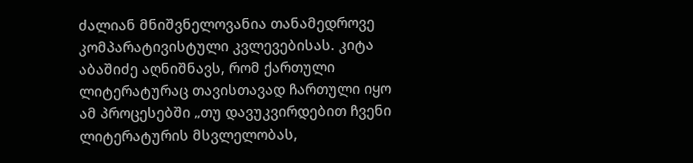ძალიან მნიშვნელოვანია თანამედროვე კომპარატივისტული კვლევებისას. კიტა აბაშიძე აღნიშნავს, რომ ქართული ლიტერატურაც თავისთავად ჩართული იყო ამ პროცესებში „თუ დავუკვირდებით ჩვენი ლიტერატურის მსვლელობას,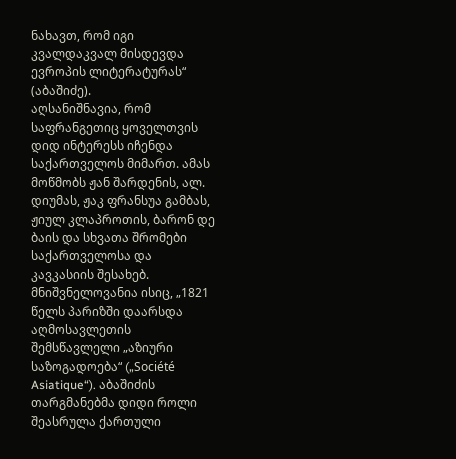ნახავთ, რომ იგი კვალდაკვალ მისდევდა ევროპის ლიტერატურას“ (აბაშიძე).
აღსანიშნავია, რომ საფრანგეთიც ყოველთვის დიდ ინტერესს იჩენდა საქართველოს მიმართ. ამას მოწმობს ჟან შარდენის, ალ. დიუმას, ჟაკ ფრანსუა გამბას, ჟიულ კლაპროთის, ბარონ დე ბაის და სხვათა შრომები საქართველოსა და კავკასიის შესახებ. მნიშვნელოვანია ისიც, „1821 წელს პარიზში დაარსდა აღმოსავლეთის შემსწავლელი „აზიური საზოგადოება“ („Société Asiatique“). აბაშიძის თარგმანებმა დიდი როლი შეასრულა ქართული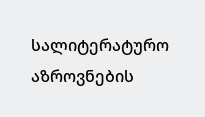სალიტერატურო აზროვნების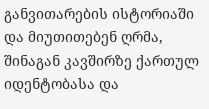განვითარების ისტორიაში და მიუთითებენ ღრმა, შინაგან კავშირზე ქართულ იდენტობასა და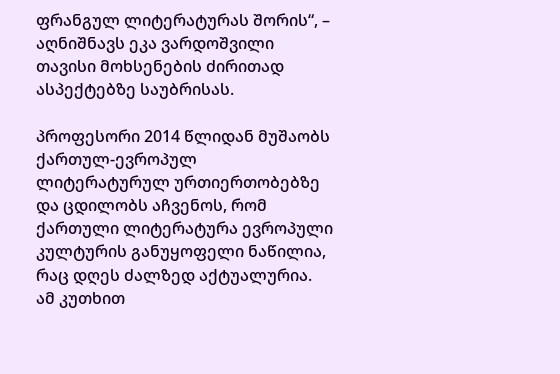ფრანგულ ლიტერატურას შორის“, – აღნიშნავს ეკა ვარდოშვილი თავისი მოხსენების ძირითად ასპექტებზე საუბრისას.

პროფესორი 2014 წლიდან მუშაობს ქართულ-ევროპულ ლიტერატურულ ურთიერთობებზე და ცდილობს აჩვენოს, რომ ქართული ლიტერატურა ევროპული კულტურის განუყოფელი ნაწილია, რაც დღეს ძალზედ აქტუალურია. ამ კუთხით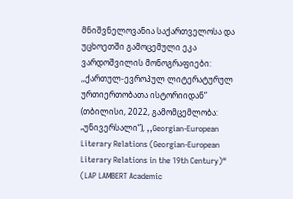მნიშვნელოვანია საქართველოსა და უცხოეთში გამოცემული ეკა ვარდოშვილის მონოგრაფიები: ,,ქართულ-ევროპულ ლიტერატურულ ურთიერთობათა ისტორიიდან“ (თბილისი, 2022, გამომცემლობა: „უნივერსალი“), ,,Georgian-European Literary Relations (Georgian-European Literary Relations in the 19th Century)“ (LAP LAMBERT Academic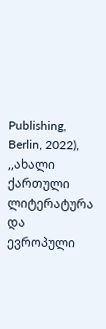Publishing, Berlin, 2022), ,,ახალი ქართული ლიტერატურა და ევროპული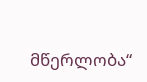მწერლობა“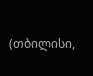(თბილისი,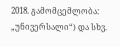2018. გამომცემლობა: „უნივერსალი“) და სხვ.